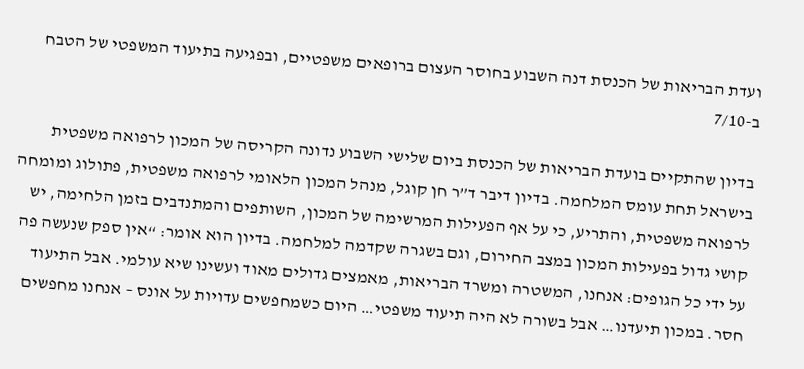ועדת הבריאות של הכנסת דנה השבוע בחוסר העצום ברופאים משפטיים, ובפגיעה בתיעוד המשפטי של הטבח ב-7/10

בדיון שהתקיים בועדת הבריאות של הכנסת ביום שלישי השבוע נדונה הקריסה של המכון לרפואה משפטית בישראל תחת עומס המלחמה. בדיון דיבר ד”ר חן קוגל, מנהל המכון הלאומי לרפואה משפטית, פתולוג ומומחה לרפואה משפטית, והתריע, כי על אף הפעילות המרשימה של המכון, השותפים והמתנדבים בזמן הלחימה, יש קושי גדול בפעילות המכון במצב החירום, וגם בשגרה שקדמה למלחמה. בדיון הוא אומר: “אין ספק שנעשה פה על ידי כל הגופים: אנחנו, המשטרה ומשרד הבריאות, מאמצים גדולים מאוד ועשינו שיא עולמי. אבל התיעוד חסר. במכון תיעדנו… אבל בשורה לא היה תיעוד משפטי… היום כשמחפשים עדויות על אונס – אנחנו מחפשים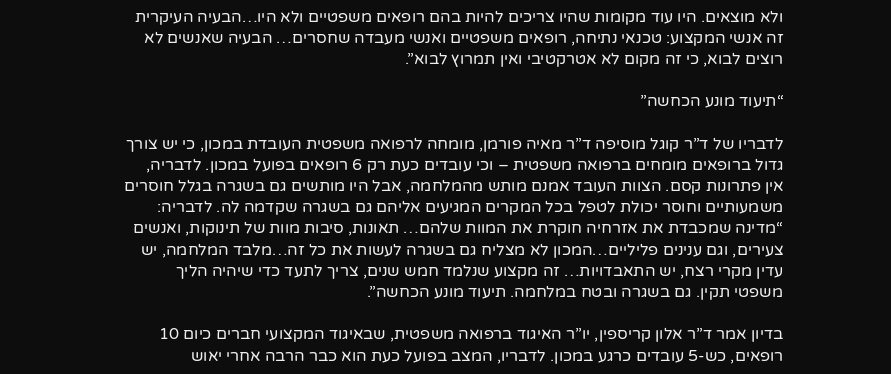ולא מוצאים. היו עוד מקומות שהיו צריכים להיות בהם רופאים משפטיים ולא היו…הבעיה העיקרית זה אנשי המקצוע: טכנאי נתיחה, רופאים משפטיים ואנשי מעבדה שחסרים… הבעיה שאנשים לא רוצים לבוא, כי זה מקום לא אטרקטיבי ואין תמרוץ לבוא”.

“תיעוד מונע הכחשה”

לדבריו של ד”ר קוגל מוסיפה ד”ר מאיה פורמן, מומחה לרפואה משפטית העובדת במכון, כי יש צורך גדול ברופאים מומחים ברפואה משפטית – וכי עובדים כעת רק 6 רופאים בפועל במכון. לדבריה, אין פתרונות קסם. הצוות העובד אמנם מותש מהמלחמה, אבל היו מותשים גם בשגרה בגלל חוסרים משמעותיים וחוסר יכולת לטפל בכל המקרים המגיעים אליהם גם בשגרה שקדמה לה. לדבריה: “מדינה שמכבדת את אזרחיה חוקרת את המוות שלהם… תאונות, סיבות מוות של תינוקות, ואנשים צעירים, וגם ענינים פליליים…המכון לא מצליח גם בשגרה לעשות את כל זה…מלבד המלחמה, יש עדין מקרי רצח, יש התאבדויות… זה מקצוע שנלמד חמש שנים, צריך לתעד כדי שיהיה הליך משפטי תקין. גם בשגרה ובטח במלחמה. תיעוד מונע הכחשה”.

בדיון אמר ד”ר אלון קריספין, יו”ר האיגוד ברפואה משפטית, שבאיגוד המקצועי חברים כיום 10 רופאים, כש-5 עובדים כרגע במכון. לדבריו, המצב בפועל כעת הוא כבר הרבה אחרי יאוש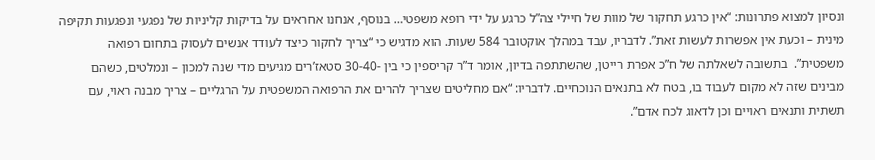ונסיון למצוא פתרונות: “אין כרגע תחקור של מוות של חיילי צה”ל כרגע על ידי רופא משפטי… בנוסף, אנחנו אחראים על בדיקות קליניות של נפגעי ונפגעות תקיפה מינית – וכעת אין אפשרות לעשות זאת”. לדבריו, עבד במהלך אוקטובר 584 שעות. הוא מדגיש כי “צריך לחקור כיצד לעודד אנשים לעסוק בתחום רפואה משפטית”.  בתשובה לשאלתה של ח”כ אפרת רייטן, שהשתתפה בדיון, אומר ד”ר קריספין כי בין -30-40 סטאז’רים מגיעים מדי שנה למכון – ונמלטים, כשהם מבינים שזה לא מקום לעבוד בו, בטח לא בתנאים הנוכחיים. לדבריו: “אם מחליטים שצריך להרים את הרפואה המשפטית על הרגליים – צריך מבנה ראוי, עם תשתית ותנאים ראויים וכן לדאוג לכח אדם”.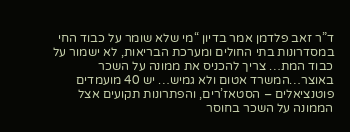ד”ר זאב פלדמן אמר בדיון “מי שלא שומר על כבוד החי במסדרונות בתי החולים ומערכת הבריאות, לא ישמור על כבוד המת… צריך להכניס את ממונה על השכר באוצר…המשרד אטום ולא גמיש… יש 40 מועמדים פוטנציאלים – הסטאז’רים, והפתרונות תקועים אצל הממונה על השכר בחוסר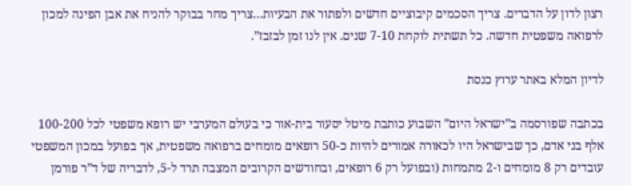רצון לדון על הדברים. צריך הסכמים קיבוציים חדשים ולפתור את הבעיות…צריך מחר בבוקר להניח את אבן הפינה למכון לרפואה משפטית חדשה. כל תשתית לוקחת 7-10 שנים. אין לנו זמן לבזבז”.

לדיון המלא באתר ערוץ כנסת

בכתבה שפורסמה ב”ישראל היום” השבוע כותבת מיטל יסעור בית-אור כי בעולם המערבי יש רופא משפטי לכל 100-200 אלף בני אדם, כך שבישראל היו לכאורה אמורים להיות כ-50 רופאים מומחים ברפואה משפטית, אך בפועל במכון המשפטי עובדים רק 8 מומחים ו-2 מתמחות (ובפועל רק 6 רופאים, ובחודשים הקרובים המצבה תרד ל-5, לדבריה של ד”ר פורמן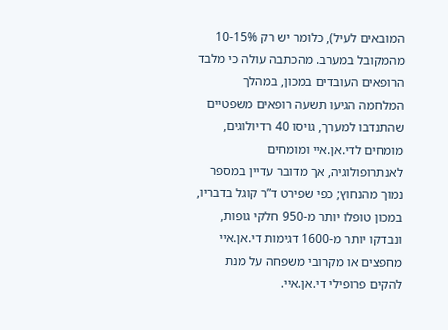המובאים לעיל), כלומר יש רק 10-15% מהמקובל במערב. מהכתבה עולה כי מלבד הרופאים העובדים במכון, במהלך המלחמה הגיעו תשעה רופאים משפטיים שהתנדבו למערך, גויסו 40 רדיולוגים, מומחים לדי.אן.איי ומומחים לאנתרופולוגיה, אך מדובר עדיין במספר נמוך מהנחוץ; כפי שפירט ד”ר קוגל בדבריו, במכון טופלו יותר מ-950 חלקי גופות, ונבדקו יותר מ-1600 דגימות די.אן.איי מחפצים או מקרובי משפחה על מנת להקים פרופילי די.אן.איי.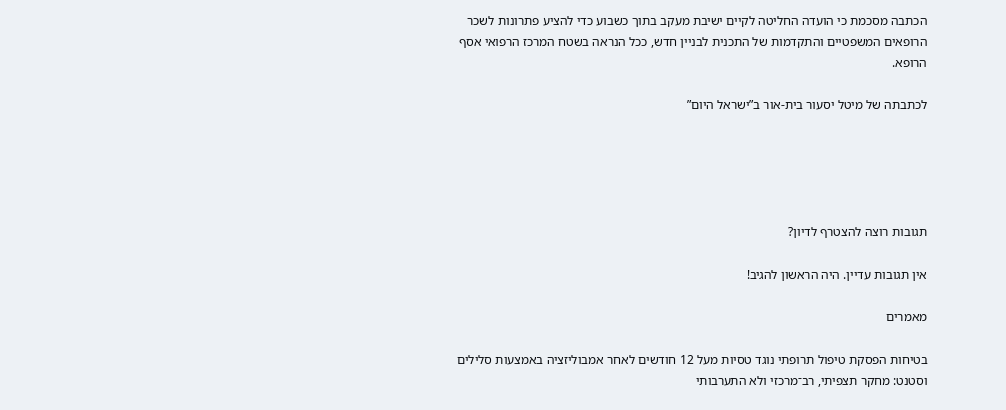הכתבה מסכמת כי הועדה החליטה לקיים ישיבת מעקב בתוך כשבוע כדי להציע פתרונות לשכר הרופאים המשפטיים והתקדמות של התכנית לבניין חדש, ככל הנראה בשטח המרכז הרפואי אסף הרופא.

לכתבתה של מיטל יסעור בית-אור ב”ישראל היום”





תגובות רוצה להצטרף לדיון?

אין תגובות עדיין. היה הראשון להגיב!

מאמרים

בטיחות הפסקת טיפול תרופתי נוגד טסיות מעל 12 חודשים לאחר אמבוליזציה באמצעות סלילים וסטנט: מחקר תצפיתי, רב־מרכזי ולא התערבותי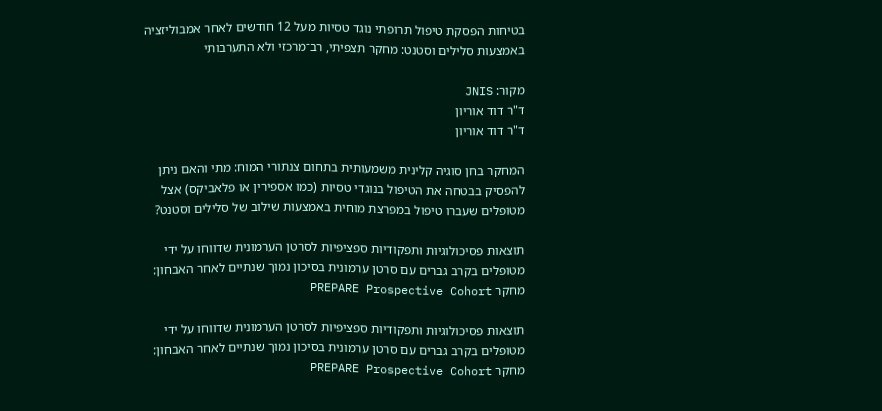בטיחות הפסקת טיפול תרופתי נוגד טסיות מעל 12 חודשים לאחר אמבוליזציה באמצעות סלילים וסטנט: מחקר תצפיתי, רב־מרכזי ולא התערבותי

מקור: JNIS
ד"ר דוד אוריון
ד"ר דוד אוריון

המחקר בחן סוגיה קלינית משמעותית בתחום צנתורי המוח: מתי והאם ניתן להפסיק בבטחה את הטיפול בנוגדי טסיות (כמו אספירין או פלאביקס) אצל מטופלים שעברו טיפול במפרצת מוחית באמצעות שילוב של סלילים וסטנט?

תוצאות פסיכולוגיות ותפקודיות ספציפיות לסרטן הערמונית שדווחו על ידי מטופלים בקרב גברים עם סרטן ערמונית בסיכון נמוך שנתיים לאחר האבחון: מחקר PREPARE Prospective Cohort

תוצאות פסיכולוגיות ותפקודיות ספציפיות לסרטן הערמונית שדווחו על ידי מטופלים בקרב גברים עם סרטן ערמונית בסיכון נמוך שנתיים לאחר האבחון: מחקר PREPARE Prospective Cohort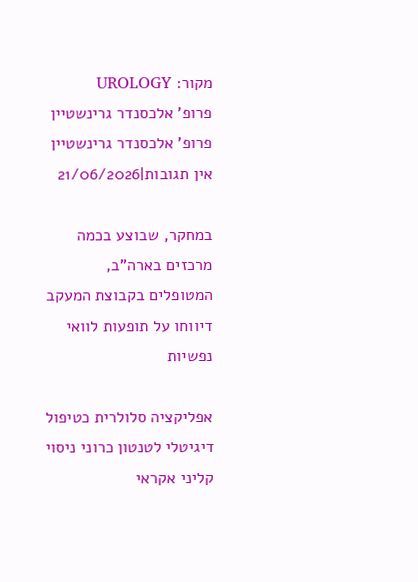מקור: UROLOGY
פרופ' אלכסנדר גרינשטיין
פרופ' אלכסנדר גרינשטיין
אין תגובות|21/06/2026

במחקר, שבוצע בכמה מרכזים בארה”ב, המטופלים בקבוצת המעקב דיווחו על תופעות לוואי נפשיות

אפליקציה סלולרית כטיפול דיגיטלי לטנטון כרוני ניסוי קליני אקראי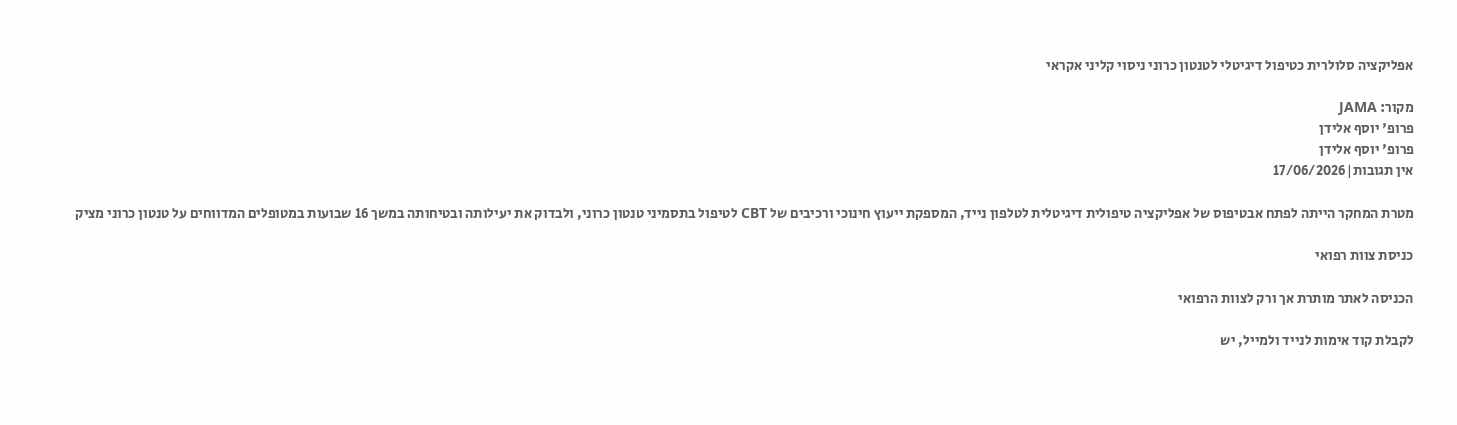אפליקציה סלולרית כטיפול דיגיטלי לטנטון כרוני ניסוי קליני אקראי

מקור: JAMA
פרופ' יוסף אלידן
פרופ' יוסף אלידן
אין תגובות|17/06/2026

מטרת המחקר הייתה לפתח אבטיפוס של אפליקציה טיפולית דיגיטלית לטלפון נייד, המספקת ייעוץ חינוכי ורכיבים של CBT לטיפול בתסמיני טנטון כרוני, ולבדוק את יעילותה ובטיחותה במשך 16 שבועות במטופלים המדווחים על טנטון כרוני מציק

כניסת צוות רפואי

הכניסה לאתר מותרת אך ורק לצוות הרפואי

לקבלת קוד אימות לנייד ולמייל, יש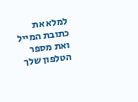למלא את כתובת המייל ואת מספר הטלפון שלך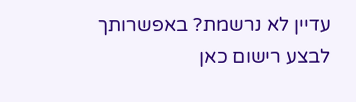עדיין לא נרשמת? באפשרותך לבצע רישום כאן